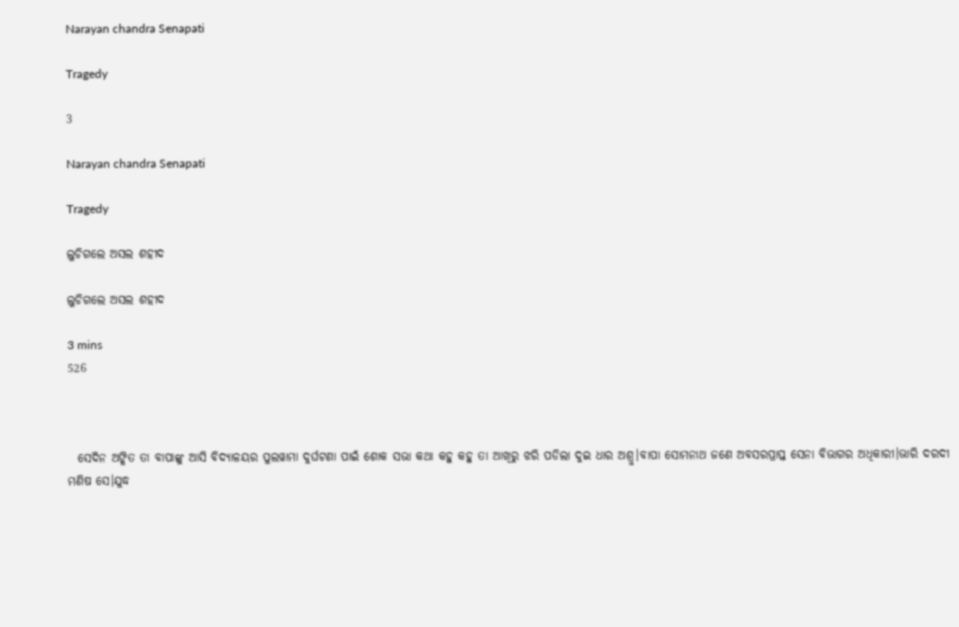Narayan chandra Senapati

Tragedy

3

Narayan chandra Senapati

Tragedy

ଲୁଚିଗଲେ ଅସଲ ଶହୀଦ

ଲୁଚିଗଲେ ଅସଲ ଶହୀଦ

3 mins
526



  ସେଦିନ ଅଙ୍କିତ ତା ବାପାଙ୍କୁ ଆସି ବିଦ୍ୟାଳୟର ପୁଲୱାମା ଦୁର୍ଘଟଣା ପାଇଁ ଶୋକ ସଭା କଥା କହୁ କହୁ ତା ଆଖିରୁ ଝରି ପଡିଲା ଦୁଇ ଧାର ଅଶ୍ରୁ।ବାପା ସୋମନାଥ ଜଣେ ଅବସରପ୍ରାପ୍ତ ସେନା ବିଭାଗର ଅଧିକାରୀ।ଭାରି ଦରଦୀ ମଣିଷ ସେ।ଯୁଦ୍ଧ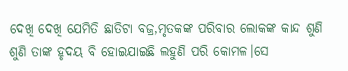ଦେଖି ଦେଖି ଯେମିତି ଛାତିଟା ବଜ୍ର,ମୃତକଙ୍କ ପରିବାର ଲୋକଙ୍କ କାନ୍ଦ ଶୁଣି ଶୁଣି ତାଙ୍କ ହୃଦୟ ବି ହୋଇଯାଇଛି ଲହୁଣି ପରି କୋମଳ।ସେ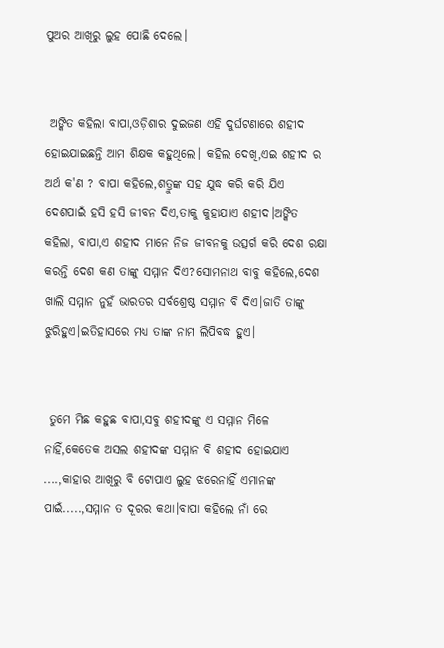ପୁଅର ଆଖିରୁ ଲୁହ ପୋଛି ଦେଲେ।


 ଅଙ୍କିତ କହିଲା ବାପା,ଓଡ଼ିଶାର ଦୁଇଜଣ ଏହି ଦୁର୍ଘଟଣାରେ ଶହୀଦ ହୋଇଯାଇଛନ୍ତି ଆମ ଶିକ୍ଷକ କହୁଥିଲେ। କହିଲ ଦେଖି,ଏଇ ଶହୀଦ ର ଅର୍ଥ କ'ଣ ? ବାପା କହିଲେ,ଶତ୍ରୁଙ୍କ ସହ ଯୁଦ୍ଧ କରି କରି ଯିଏ ଦେଶପାଇଁ ହସି ହସି ଜୀବନ ଦିଏ,ତାକୁ କୁହାଯାଏ ଶହୀଦ।ଅଙ୍କିତ କହିଲା, ବାପା,ଏ ଶହୀଦ ମାନେ ନିଜ ଜୀବନକୁ ଉତ୍ସର୍ଗ କରି ଦେଶ ରକ୍ଷା କରନ୍ତି ଦେଶ କଣ ତାଙ୍କୁ ସମ୍ମାନ ଦିଏ?ସୋମନାଥ ବାବୁ କହିଲେ,ଦେଶ ଖାଲି ସମ୍ମାନ ନୁହଁ ଭାରତର ସର୍ବଶ୍ରେଷ୍ଠ ସମ୍ମାନ ବି ଦିଏ।ଜାତି ତାଙ୍କୁ ଝୁରିହୁଏ।ଇତିହାସରେ ମଧ୍ୟ ତାଙ୍କ ନାମ ଲିପିବଦ୍ଧ ହୁଏ।


 ତୁମେ ମିଛ କହୁଛ ବାପା,ସବୁ ଶହୀଦଙ୍କୁ ଏ ସମ୍ମାନ ମିଳେ ନାହିଁ,କେତେକ ଅସଲ ଶହୀଦଙ୍କ ସମ୍ମାନ ବି ଶହୀଦ ହୋଇଯାଏ ....,କାହାର ଆଖିରୁ ବି ଟୋପାଏ ଲୁହ ଝରେନାହିଁ ଏମାନଙ୍କ ପାଇଁ.....,ସମ୍ମାନ ତ ଦୂରର କଥା।ବାପା କହିଲେ ନାଁ ରେ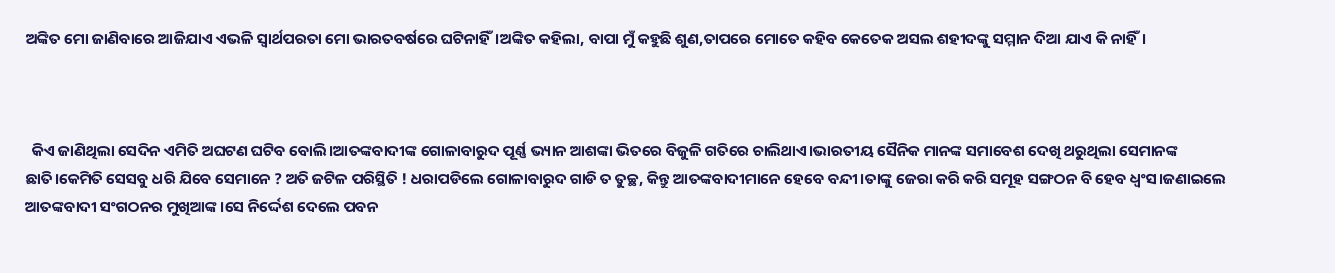ଅଙ୍କିତ ମୋ ଜାଣିବାରେ ଆଜିଯାଏ ଏଭଳି ସ୍ୱାର୍ଥପରତା ମୋ ଭାରତବର୍ଷରେ ଘଟିନାହିଁ।ଅଙ୍କିତ କହିଲା, ବାପା ମୁଁ କହୁଛି ଶୁଣ,ତାପରେ ମୋତେ କହିବ କେତେକ ଅସଲ ଶହୀଦଙ୍କୁ ସମ୍ମାନ ଦିଆ ଯାଏ କି ନାହିଁ।



  କିଏ ଜାଣିଥିଲା ସେଦିନ ଏମିତି ଅଘଟଣ ଘଟିବ ବୋଲି।ଆତଙ୍କବାଦୀଙ୍କ ଗୋଳାବାରୁଦ ପୂର୍ଣ୍ଣ ଭ୍ୟାନ ଆଶଙ୍କା ଭିତରେ ବିଜୁଳି ଗତିରେ ଚାଲିଥାଏ।ଭାରତୀୟ ସୈନିକ ମାନଙ୍କ ସମାବେଶ ଦେଖି ଥରୁଥିଲା ସେମାନଙ୍କ ଛାତି।କେମିତି ସେସବୁ ଧରି ଯିବେ ସେମାନେ ? ଅତି ଜଟିଳ ପରିସ୍ଥିତି ! ଧରାପଡିଲେ ଗୋଳାବାରୁଦ ଗାଡି ତ ତୁଚ୍ଛ, କିନ୍ତୁ ଆତଙ୍କବାଦୀମାନେ ହେବେ ବନ୍ଦୀ।ତାଙ୍କୁ ଜେରା କରି କରି ସମୂହ ସଙ୍ଗଠନ ବି ହେବ ଧ୍ବଂସ।ଜଣାଇଲେ ଆତଙ୍କବାଦୀ ସଂଗଠନର ମୁଖିଆଙ୍କ।ସେ ନିର୍ଦ୍ଦେଶ ଦେଲେ ପବନ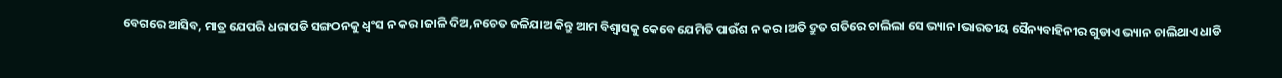ବେଗରେ ଆସିବ, ମାତ୍ର ଯେପରି ଧରାପଡି ସଙ୍ଗଠନକୁ ଧ୍ବଂସ ନ କର।ଜାଳି ଦିଅ,ନଚେତ ଜଳିଯାଅ କିନ୍ତୁ ଆମ ବିଶ୍ୱାସକୁ କେବେ ଯେମିତି ପାଉଁଶ ନ କର।ଅତି ଦ୍ରୁତ ଗତିରେ ଚାଲିଲା ସେ ଭ୍ୟାନ।ଭାରତୀୟ ସୈନ୍ୟବାହିନୀର ଗୁଡାଏ ଭ୍ୟାନ ଚାଲିଥାଏ ଧାଡି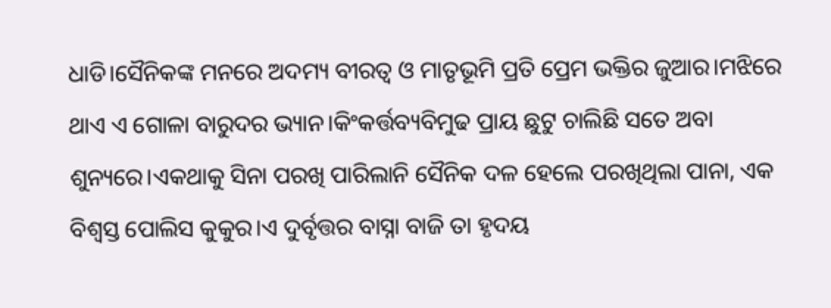ଧାଡି।ସୈନିକଙ୍କ ମନରେ ଅଦମ୍ୟ ବୀରତ୍ୱ ଓ ମାତୃଭୂମି ପ୍ରତି ପ୍ରେମ ଭକ୍ତିର ଜୁଆର।ମଝିରେ ଥାଏ ଏ ଗୋଳା ବାରୁଦର ଭ୍ୟାନ।କିଂକର୍ତ୍ତବ୍ୟବିମୁଢ ପ୍ରାୟ ଛୁଟୁ ଚାଲିଛି ସତେ ଅବା ଶୁନ୍ୟରେ।ଏକଥାକୁ ସିନା ପରଖି ପାରିଲାନି ସୈନିକ ଦଳ ହେଲେ ପରଖିଥିଲା ପାନା, ଏକ ବିଶ୍ୱସ୍ତ ପୋଲିସ କୁକୁର।ଏ ଦୁର୍ବୃତ୍ତର ବାସ୍ନା ବାଜି ତା ହୃଦୟ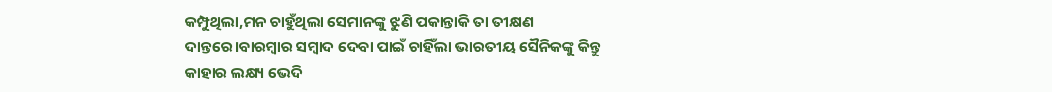କମ୍ପୁଥିଲା,ମନ ଚାହୁଁଥିଲା ସେମାନଙ୍କୁ ଝୁଣି ପକାନ୍ତାକି ତା ତୀକ୍ଷଣ ଦାନ୍ତରେ।ବାରମ୍ବାର ସମ୍ବାଦ ଦେବା ପାଇଁ ଚାହିଁଲା ଭାରତୀୟ ସୈନିକଙ୍କୁ କିନ୍ତୁ କାହାର ଲକ୍ଷ୍ୟ ଭେଦି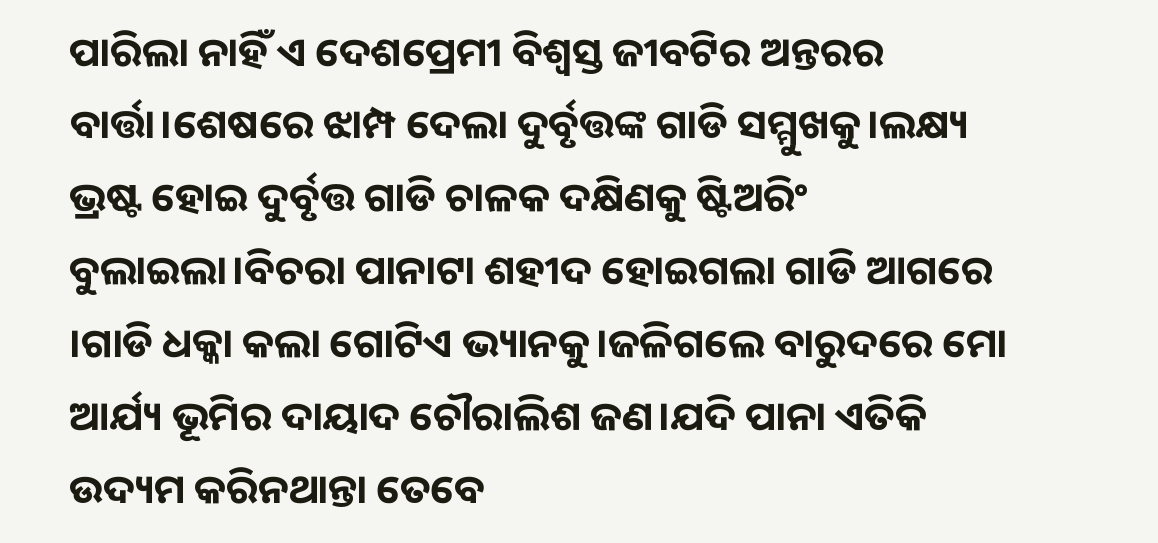ପାରିଲା ନାହିଁ ଏ ଦେଶପ୍ରେମୀ ବିଶ୍ୱସ୍ତ ଜୀବଟିର ଅନ୍ତରର ବାର୍ତ୍ତା।ଶେଷରେ ଝାମ୍ପ ଦେଲା ଦୁର୍ବୃତ୍ତଙ୍କ ଗାଡି ସମ୍ମୁଖକୁ।ଲକ୍ଷ୍ୟ ଭ୍ରଷ୍ଟ ହୋଇ ଦୁର୍ବୃତ୍ତ ଗାଡି ଚାଳକ ଦକ୍ଷିଣକୁ ଷ୍ଟିଅରିଂ ବୁଲାଇଲା।ବିଚରା ପାନାଟା ଶହୀଦ ହୋଇଗଲା ଗାଡି ଆଗରେ ।ଗାଡି ଧକ୍କା କଲା ଗୋଟିଏ ଭ୍ୟାନକୁ।ଜଳିଗଲେ ବାରୁଦରେ ମୋ ଆର୍ଯ୍ୟ ଭୂମିର ଦାୟାଦ ଚୌରାଲିଶ ଜଣ।ଯଦି ପାନା ଏତିକି ଉଦ୍ୟମ କରିନଥାନ୍ତା ତେବେ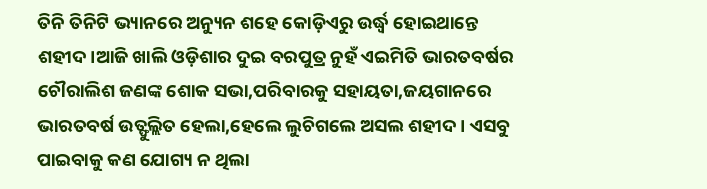ତିନି ତିନିଟି ଭ୍ୟାନରେ ଅନ୍ୟୁନ ଶହେ କୋଡ଼ିଏରୁ ଉର୍ଦ୍ଧ୍ଵ ହୋଇଥାନ୍ତେ ଶହୀଦ।ଆଜି ଖାଲି ଓଡ଼ିଶାର ଦୁଇ ବରପୁତ୍ର ନୁହଁ ଏଇମିତି ଭାରତବର୍ଷର ଚୌରାଲିଶ ଜଣଙ୍କ ଶୋକ ସଭା,ପରିବାରକୁ ସହାୟତା,ଜୟଗାନରେ ଭାରତବର୍ଷ ଉତ୍ଫୁଲ୍ଲିତ ହେଲା,ହେଲେ ଲୁଚିଗଲେ ଅସଲ ଶହୀଦ। ଏସବୁ ପାଇବାକୁ କଣ ଯୋଗ୍ୟ ନ ଥିଲା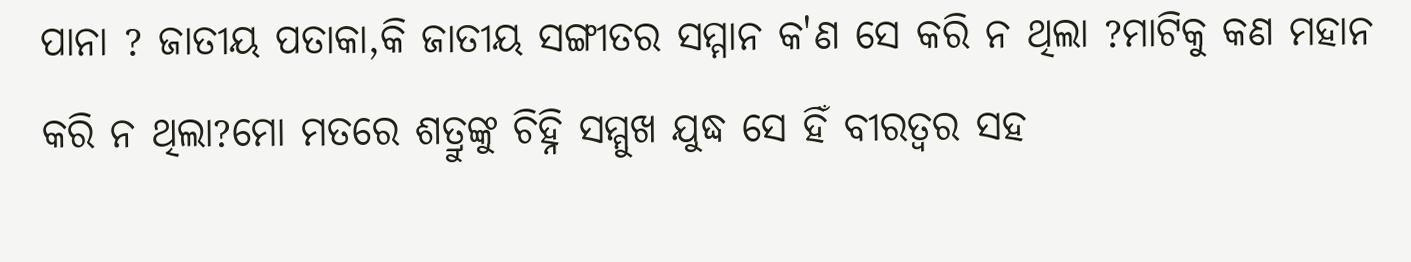ପାନା ? ଜାତୀୟ ପତାକା,କି ଜାତୀୟ ସଙ୍ଗୀତର ସମ୍ମାନ କ'ଣ ସେ କରି ନ ଥିଲା ?ମାଟିକୁ କଣ ମହାନ କରି ନ ଥିଲା?ମୋ ମତରେ ଶତ୍ରୁଙ୍କୁ ଚିହ୍ନି ସମ୍ମୁଖ ଯୁଦ୍ଧ ସେ ହିଁ ବୀରତ୍ୱର ସହ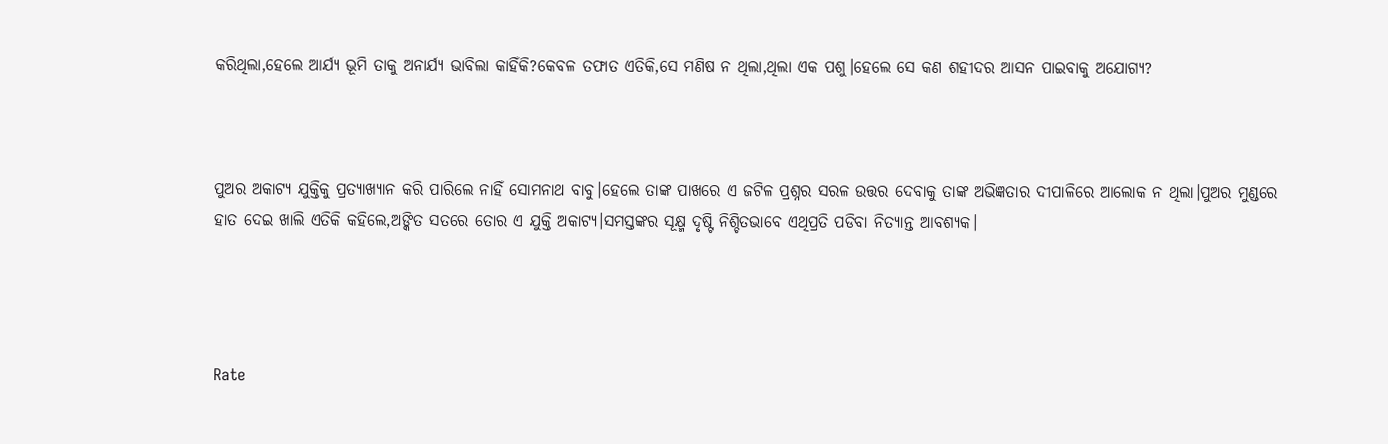କରିଥିଲା,ହେଲେ ଆର୍ଯ୍ୟ ଭୂମି ତାକୁ ଅନାର୍ଯ୍ୟ ଭାବିଲା କାହିଁକି?କେବଳ ତଫାତ ଏତିକି,ସେ ମଣିଷ ନ ଥିଲା,ଥିଲା ଏକ ପଶୁ।ହେଲେ ସେ କଣ ଶହୀଦର ଆସନ ପାଇବାକୁ ଅଯୋଗ୍ୟ?



ପୁଅର ଅକାଟ୍ୟ ଯୁକ୍ତିକୁ ପ୍ରତ୍ୟାଖ୍ୟାନ କରି ପାରିଲେ ନାହିଁ ସୋମନାଥ ବାବୁ।ହେଲେ ତାଙ୍କ ପାଖରେ ଏ ଜଟିଳ ପ୍ରଶ୍ନର ସରଳ ଉତ୍ତର ଦେବାକୁ ତାଙ୍କ ଅଭିଜ୍ଞତାର ଦୀପାଳିରେ ଆଲୋକ ନ ଥିଲା।ପୁଅର ମୁଣ୍ଡରେ ହାତ ଦେଇ ଖାଲି ଏତିକି କହିଲେ,ଅଙ୍କିତ ସତରେ ତୋର ଏ ଯୁକ୍ତି ଅକାଟ୍ୟ।ସମସ୍ତଙ୍କର ସୂକ୍ଷ୍ମ ଦୃଷ୍ଟି ନିଶ୍ଚିତଭାବେ ଏଥିପ୍ରତି ପଡିବା ନିତ୍ୟାନ୍ତ ଆବଶ୍ୟକ।




Rate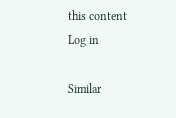this content
Log in

Similar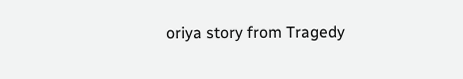oriya story from Tragedy